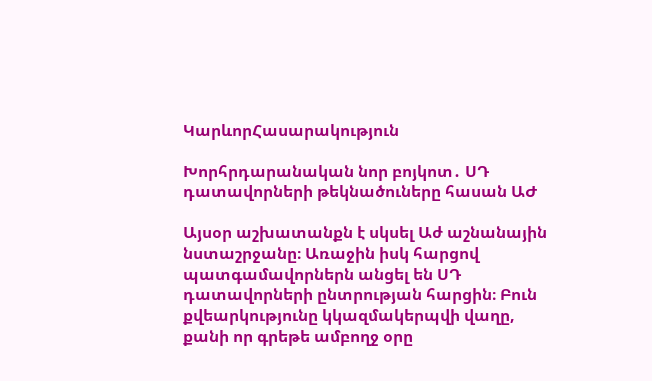ԿարևորՀասարակություն

Խորհրդարանական նոր բոյկոտ․ ՍԴ դատավորների թեկնածուները հասան ԱԺ

Այսօր աշխատանքն է սկսել Աժ աշնանային նստաշրջանը։ Առաջին իսկ հարցով պատգամավորներն անցել են ՍԴ դատավորների ընտրության հարցին։ Բուն քվեարկությունը կկազմակերպվի վաղը, քանի որ գրեթե ամբողջ օրը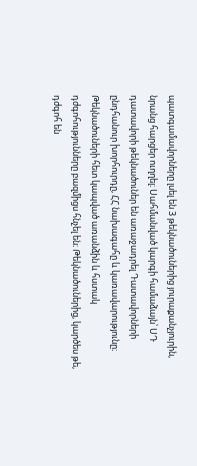պատգամավորները լսել են 3 թեկնածուներից յուրաքանչյուրին, նրանց հարցեր ուղղել։ Սահմանված կարգի համաձայն՝ ՍԴ դատավորի թեկնածուներ են առաջադրել Դատավորների ընդհանուր խորհուրդը, ՀՀ նախագահը և կառավարությունը։ Թեկնածուների հետ կապված առանձին և հստակ դժգոհությունները բազմիցս հնչել են։ Թեկնածուներից, կարծես թե, դժգոհ են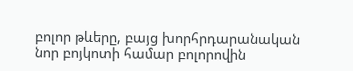բոլոր թևերը, բայց խորհրդարանական նոր բոյկոտի համար բոլորովին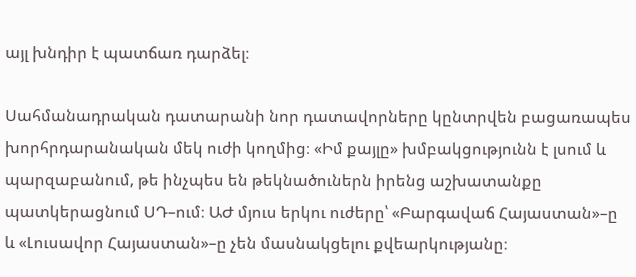այլ խնդիր է պատճառ դարձել։

Սահմանադրական դատարանի նոր դատավորները կընտրվեն բացառապես խորհրդարանական մեկ ուժի կողմից։ «Իմ քայլը» խմբակցությունն է լսում և պարզաբանում, թե ինչպես են թեկնածուներն իրենց աշխատանքը պատկերացնում ՍԴ–ում։ ԱԺ մյուս երկու ուժերը՝ «Բարգավաճ Հայաստան»–ը և «Լուսավոր Հայաստան»–ը չեն մասնակցելու քվեարկությանը։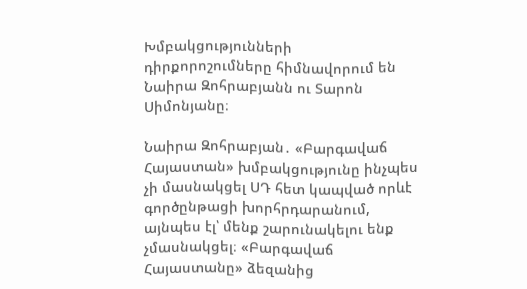Խմբակցությունների դիրքորոշումները հիմնավորում են Նաիրա Զոհրաբյանն ու Տարոն Սիմոնյանը։

Նաիրա Զոհրաբյան․ «Բարգավաճ Հայաստան» խմբակցությունը ինչպես չի մասնակցել ՍԴ հետ կապված որևէ գործընթացի խորհրդարանում, այնպես էլ՝ մենք շարունակելու ենք չմասնակցել։ «Բարգավաճ Հայաստանը» ձեզանից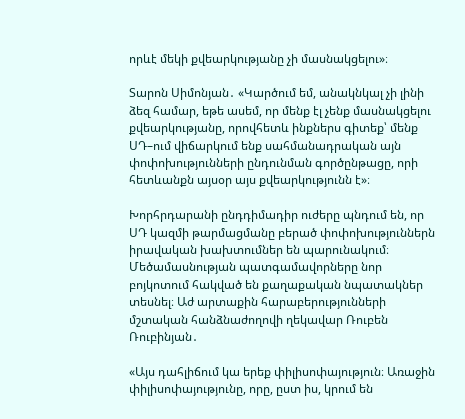որևէ մեկի քվեարկությանը չի մասնակցելու»։

Տարոն Սիմոնյան․ «Կարծում եմ, անակնկալ չի լինի ձեզ համար, եթե ասեմ, որ մենք էլ չենք մասնակցելու քվեարկությանը, որովհետև ինքներս գիտեք՝ մենք ՍԴ–ում վիճարկում ենք սահմանադրական այն փոփոխությունների ընդունման գործընթացը, որի հետևանքն այսօր այս քվեարկությունն է»։

Խորհրդարանի ընդդիմադիր ուժերը պնդում են, որ ՍԴ կազմի թարմացմանը բերած փոփոխություններն իրավական խախտումներ են պարունակում։ Մեծամասնության պատգամավորները նոր բոյկոտում հակված են քաղաքական նպատակներ տեսնել։ Աժ արտաքին հարաբերությունների մշտական հանձնաժողովի ղեկավար Ռուբեն Ռուբինյան․

«Այս դահլիճում կա երեք փիլիսոփայություն։ Առաջին փիլիսոփայությունը, որը, ըստ իս, կրում են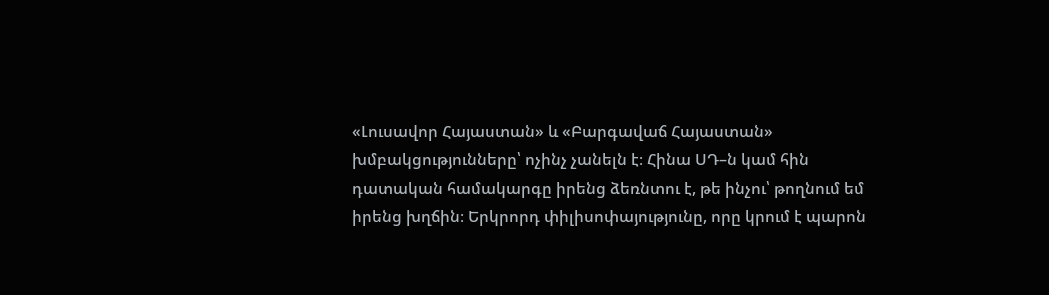«Լուսավոր Հայաստան» և «Բարգավաճ Հայաստան» խմբակցությունները՝ ոչինչ չանելն է։ Հինա ՍԴ–ն կամ հին դատական համակարգը իրենց ձեռնտու է, թե ինչու՝ թողնում եմ իրենց խղճին։ Երկրորդ փիլիսոփայությունը, որը կրում է պարոն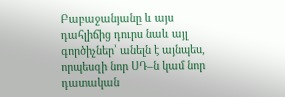Բաբաջանյանը և այս դահլիճից դուրս նաև այլ գործիչներ՝ անելն է այնպես, որպեսզի նոր ՍԴ–ն կամ նոր դատական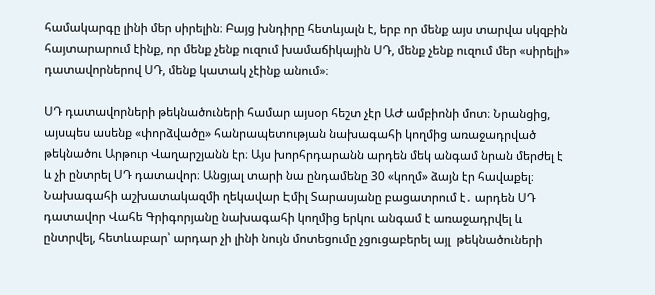համակարգը լինի մեր սիրելին։ Բայց խնդիրը հետևյալն է, երբ որ մենք այս տարվա սկզբին հայտարարում էինք, որ մենք չենք ուզում խամաճիկային ՍԴ, մենք չենք ուզում մեր «սիրելի» դատավորներով ՍԴ, մենք կատակ չէինք անում»։

ՍԴ դատավորների թեկնածուների համար այսօր հեշտ չէր ԱԺ ամբիոնի մոտ։ Նրանցից, այսպես ասենք «փորձվածը» հանրապետության նախագահի կողմից առաջադրված թեկնածու Արթուր Վաղարշյանն էր։ Այս խորհրդարանն արդեն մեկ անգամ նրան մերժել է և չի ընտրել ՍԴ դատավոր։ Անցյալ տարի նա ընդամենը 30 «կողմ» ձայն էր հավաքել։ Նախագահի աշխատակազմի ղեկավար Էմիլ Տարասյանը բացատրում է․ արդեն ՍԴ դատավոր Վահե Գրիգորյանը նախագահի կողմից երկու անգամ է առաջադրվել և ընտրվել, հետևաբար՝ արդար չի լինի նույն մոտեցումը չցուցաբերել այլ  թեկնածուների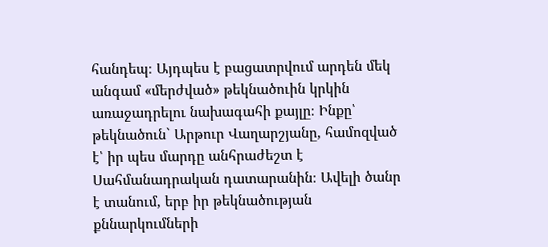հանդեպ։ Այդպես է բացատրվում արդեն մեկ անգամ «մերժված» թեկնածուին կրկին առաջադրելու նախագահի քայլը։ Ինքը՝ թեկնածուն` Արթուր Վաղարշյանը, համոզված է՝ իր պես մարդը անհրաժեշտ է Սահմանադրական դատարանին։ Ավելի ծանր է տանում, երբ իր թեկնածության քննարկումների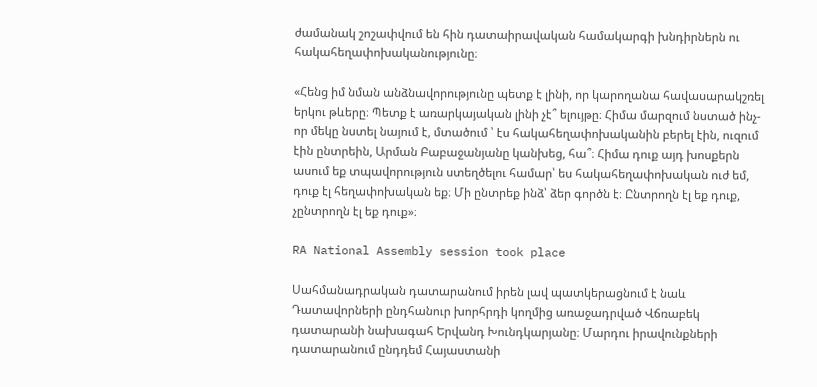ժամանակ շոշափվում են հին դատաիրավական համակարգի խնդիրներն ու հակահեղափոխականությունը։

«Հենց իմ նման անձնավորությունը պետք է լինի, որ կարողանա հավասարակշռել երկու թևերը։ Պետք է առարկայական լինի չէ՞ ելույթը։ Հիմա մարզում նստած ինչ- որ մեկը նստել նայում է, մտածում ՝ էս հակահեղափոխականին բերել էին, ուզում էին ընտրեին, Արման Բաբաջանյանը կանխեց, հա՞։ Հիմա դուք այդ խոսքերն ասում եք տպավորություն ստեղծելու համար՝ ես հակահեղափոխական ուժ եմ, դուք էլ հեղափոխական եք։ Մի ընտրեք ինձ՝ ձեր գործն է։ Ընտրողն էլ եք դուք, չընտրողն էլ եք դուք»։

RA National Assembly session took place

Սահմանադրական դատարանում իրեն լավ պատկերացնում է նաև Դատավորների ընդհանուր խորհրդի կողմից առաջադրված Վճռաբեկ դատարանի նախագահ Երվանդ Խունդկարյանը։ Մարդու իրավունքների դատարանում ընդդեմ Հայաստանի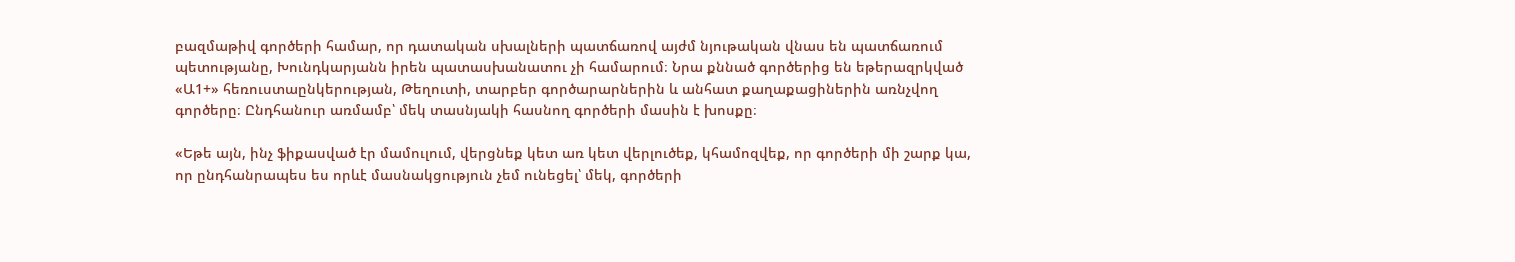բազմաթիվ գործերի համար, որ դատական սխալների պատճառով այժմ նյութական վնաս են պատճառում պետությանը, Խունդկարյանն իրեն պատասխանատու չի համարում։ Նրա քննած գործերից են եթերազրկված «Ա1+» հեռուստաընկերության, Թեղուտի, տարբեր գործարարներին և անհատ քաղաքացիներին առնչվող գործերը։ Ընդհանուր առմամբ՝ մեկ տասնյակի հասնող գործերի մասին է խոսքը։

«Եթե այն, ինչ ֆիքասված էր մամուլում, վերցնեք կետ առ կետ վերլուծեք, կհամոզվեք, որ գործերի մի շարք կա, որ ընդհանրապես ես որևէ մասնակցություն չեմ ունեցել՝ մեկ, գործերի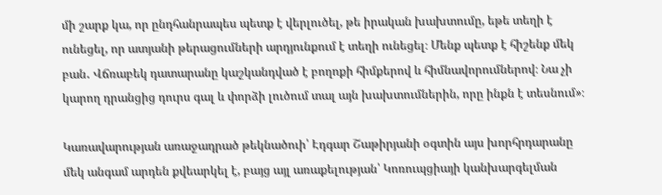մի շարք կա, որ ընդհանրապես պետք է վերլուծել, թե իրական խախտումը, եթե տեղի է ունեցել, որ ատյանի թերացումների արդյունքում է տեղի ունեցել։ Մենք պետք է հիշենք մեկ բան․ Վճռաբեկ դատարանը կաշկանդված է բողոքի հիմքերով և հիմնավորումներով։ Նա չի կարող դրանցից դուրս գալ և փորձի լուծում տալ այն խախտումներին, որը ինքն է տեսնում»։

Կառավարության առաջադրած թեկնածուի՝ Էդգար Շաթիրյանի օգտին այս խորհրդարանը մեկ անգամ արդեն քվեարկել է, բայց այլ առաքելության՝ Կոռուպցիայի կանխարգելման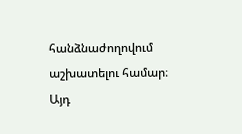հանձնաժողովում աշխատելու համար։ Այդ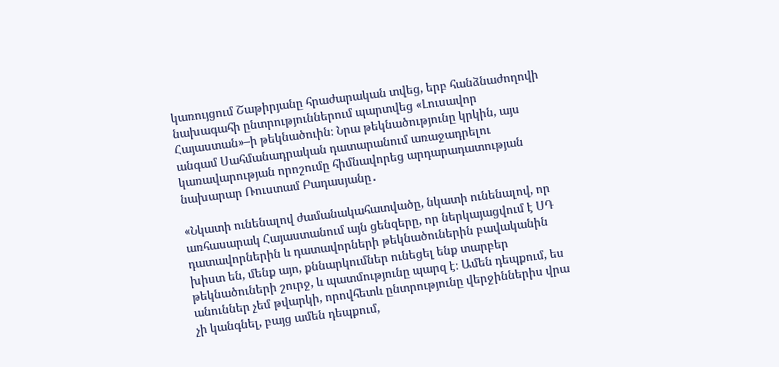կառույցում Շաթիրյանը հրաժարական տվեց, երբ հանձնաժողովի նախագահի ընտրություններում պարտվեց «Լուսավոր Հայաստան»–ի թեկնածուին։ Նրա թեկնածությունը կրկին, այս անգամ Սահմանադրական դատարանում առաջադրելու կառավարության որոշումը հիմնավորեց արդարադատության նախարար Ռուստամ Բադասյանը․

«Նկատի ունենալով ժամանակահատվածը, նկատի ունենալով, որ առհասարակ Հայաստանում այն ցենզերը, որ ներկայացվում է ՍԴ դատավորներին և դատավորների թեկնածուներին բավականին խիստ են, մենք այո, քննարկումներ ունեցել ենք տարբեր թեկնածուների շուրջ, և պատմությունը պարզ է։ Ամեն դեպքում, ես անուններ չեմ թվարկի, որովհետև ընտրությունը վերջիններիս վրա չի կանգնել, բայց ամեն դեպքում,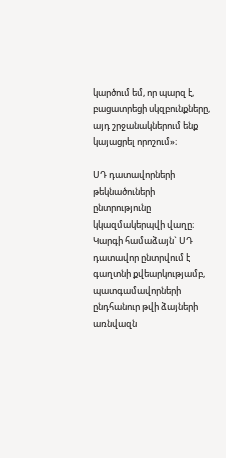կարծում եմ, որ պարզ է, բացատրեցի սկզբունքները, այդ շրջանակներում ենք կայացրել որոշում»։

ՍԴ դատավորների թեկնածուների ընտրությունը կկազմակերպվի վաղը։ Կարգի համաձայն` ՍԴ դատավոր ընտրվում է գաղտնի քվեարկությամբ, պատգամավորների ընդհանուր թվի ձայների առնվազն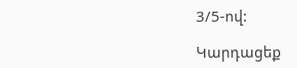3/5-ով:

Կարդացեք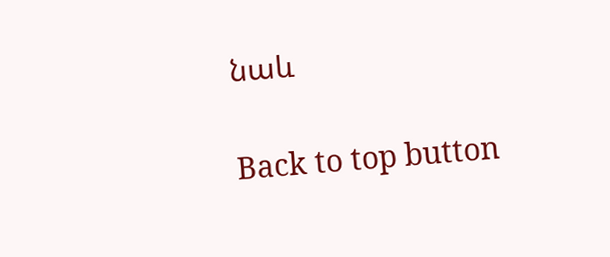նաև

Back to top button